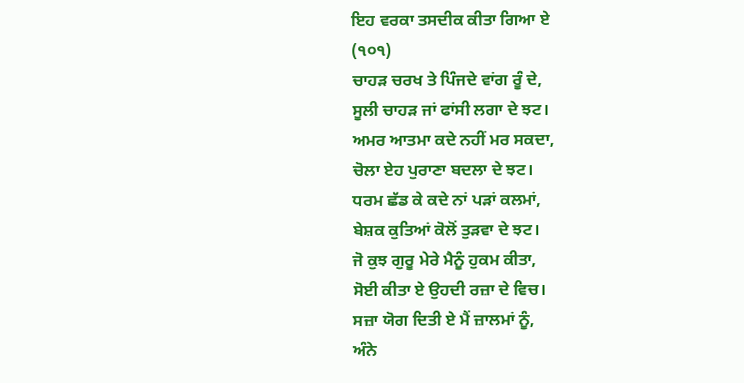ਇਹ ਵਰਕਾ ਤਸਦੀਕ ਕੀਤਾ ਗਿਆ ਏ
(੧੦੧)
ਚਾਹੜ ਚਰਖ ਤੇ ਪਿੰਜਦੇ ਵਾਂਗ ਰੂੰ ਦੇ,
ਸੂਲੀ ਚਾਹੜ ਜਾਂ ਫਾਂਸੀ ਲਗਾ ਦੇ ਝਟ।
ਅਮਰ ਆਤਮਾ ਕਦੇ ਨਹੀਂ ਮਰ ਸਕਦਾ,
ਚੋਲਾ ਏਹ ਪੁਰਾਣਾ ਬਦਲਾ ਦੇ ਝਟ।
ਧਰਮ ਛੱਡ ਕੇ ਕਦੇ ਨਾਂ ਪੜਾਂ ਕਲਮਾਂ,
ਬੇਸ਼ਕ ਕੁਤਿਆਂ ਕੋਲੋਂ ਤੁੜਵਾ ਦੇ ਝਟ।
ਜੋ ਕੁਝ ਗੁਰੂ ਮੇਰੇ ਮੈਨੂੰ ਹੁਕਮ ਕੀਤਾ,
ਸੋਈ ਕੀਤਾ ਏ ਉਹਦੀ ਰਜ਼ਾ ਦੇ ਵਿਚ।
ਸਜ਼ਾ ਯੋਗ ਦਿਤੀ ਏ ਮੈਂ ਜ਼ਾਲਮਾਂ ਨੂੰ,
ਅੰਨੇ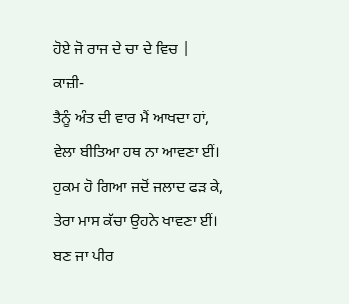ਹੋਏ ਜੋ ਰਾਜ ਦੇ ਚਾ ਦੇ ਵਿਚ |
ਕਾਜ਼ੀ-
ਤੈਨੂੰ ਅੰਤ ਦੀ ਵਾਰ ਮੈਂ ਆਖਦਾ ਹਾਂ,
ਵੇਲਾ ਬੀਤਿਆ ਹਥ ਨਾ ਆਵਣਾ ਈਂ।
ਹੁਕਮ ਹੋ ਗਿਆ ਜਦੋਂ ਜਲਾਦ ਫੜ ਕੇ,
ਤੇਰਾ ਮਾਸ ਕੱਚਾ ਉਹਨੇ ਖਾਵਣਾ ਈਂ।
ਬਣ ਜਾ ਪੀਰ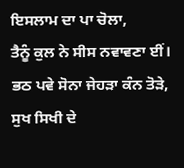ਇਸਲਾਮ ਦਾ ਪਾ ਚੋਲਾ,
ਤੈਨੂੰ ਕੁਲ ਨੇ ਸੀਸ ਨਵਾਵਣਾ ਈਂ।
ਭਠ ਪਵੇ ਸੋਨਾ ਜੇਹੜਾ ਕੰਨ ਤੋੜੇ,
ਸੁਖ ਸਿਖੀ ਦੇ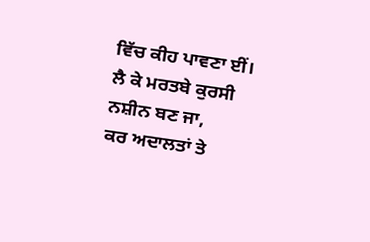ਵਿੱਚ ਕੀਹ ਪਾਵਣਾ ਈਂ।
ਲੈ ਕੇ ਮਰਤਬੇ ਕੁਰਸੀ ਨਸ਼ੀਨ ਬਣ ਜਾ,
ਕਰ ਅਦਾਲਤਾਂ ਤੇ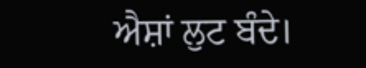ਐਸ਼ਾਂ ਲੁਟ ਬੰਦੇ।